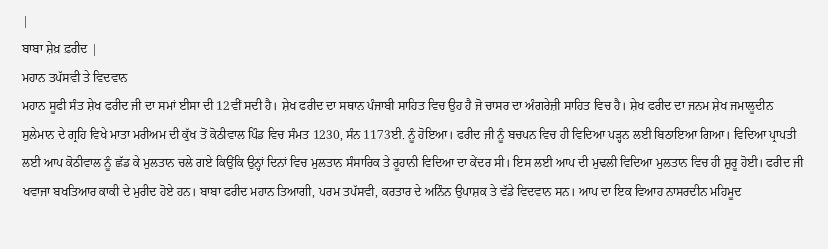|
ਬਾਬਾ ਸ਼ੇਖ਼ ਫ਼ਰੀਦ |
ਮਹਾਨ ਤਪੱਸਵੀ ਤੇ ਵਿਦਵਾਨ
ਮਹਾਨ ਸੂਫੀ ਸੰਤ ਸ਼ੇਖ ਫਰੀਦ ਜੀ ਦਾ ਸਮਾਂ ਈਸਾ ਦੀ 12ਵੀਂ ਸਦੀ ਹੈ। ਸ਼ੇਖ ਫਰੀਦ ਦਾ ਸਥਾਨ ਪੰਜਾਬੀ ਸਾਹਿਤ ਵਿਚ ਉਹ ਹੈ ਜੋ ਚਾਸਰ ਦਾ ਅੰਗਰੇਜ਼ੀ ਸਾਹਿਤ ਵਿਚ ਹੈ। ਸ਼ੇਖ ਫਰੀਦ ਦਾ ਜਨਮ ਸ਼ੇਖ ਜਮਾਲੂਦੀਨ ਸੁਲੇਮਾਨ ਦੇ ਗ੍ਰਹਿ ਵਿਖੇ ਮਾਤਾ ਮਰੀਅਮ ਦੀ ਕੁੱਖ ਤੋਂ ਕੋਠੀਵਾਲ ਪਿੰਡ ਵਿਚ ਸੰਮਤ 1230, ਸੰਨ 1173ਈ. ਨੂੰ ਹੋਇਆ। ਫਰੀਦ ਜੀ ਨੂੰ ਬਚਪਨ ਵਿਚ ਹੀ ਵਿਦਿਆ ਪੜ੍ਹਨ ਲਈ ਬਿਠਾਇਆ ਗਿਆ। ਵਿਦਿਆ ਪ੍ਰਾਪਤੀ ਲਈ ਆਪ ਕੋਠੀਵਾਲ ਨੂੰ ਛੱਡ ਕੇ ਮੁਲਤਾਨ ਚਲੇ ਗਏ ਕਿਉਂਕਿ ਉਨ੍ਹਾਂ ਦਿਨਾਂ ਵਿਚ ਮੁਲਤਾਨ ਸੰਸਾਰਿਕ ਤੇ ਰੂਹਾਨੀ ਵਿਦਿਆ ਦਾ ਕੇਂਦਰ ਸੀ। ਇਸ ਲਈ ਆਪ ਦੀ ਮੁਢਲੀ ਵਿਦਿਆ ਮੁਲਤਾਨ ਵਿਚ ਹੀ ਸ਼ੁਰੂ ਹੋਈ। ਫਰੀਦ ਜੀ ਖਵਾਜਾ ਬਖਤਿਆਰ ਕਾਕੀ ਦੇ ਮੁਰੀਦ ਹੋਏ ਹਨ। ਬਾਬਾ ਫਰੀਦ ਮਹਾਨ ਤਿਆਗੀ, ਪਰਮ ਤਪੱਸਵੀ, ਕਰਤਾਰ ਦੇ ਅਨਿੰਨ ਉਪਾਸ਼ਕ ਤੇ ਵੱਡੇ ਵਿਦਵਾਨ ਸਨ। ਆਪ ਦਾ ਇਕ ਵਿਆਹ ਨਾਸਰਦੀਨ ਮਹਿਮੂਦ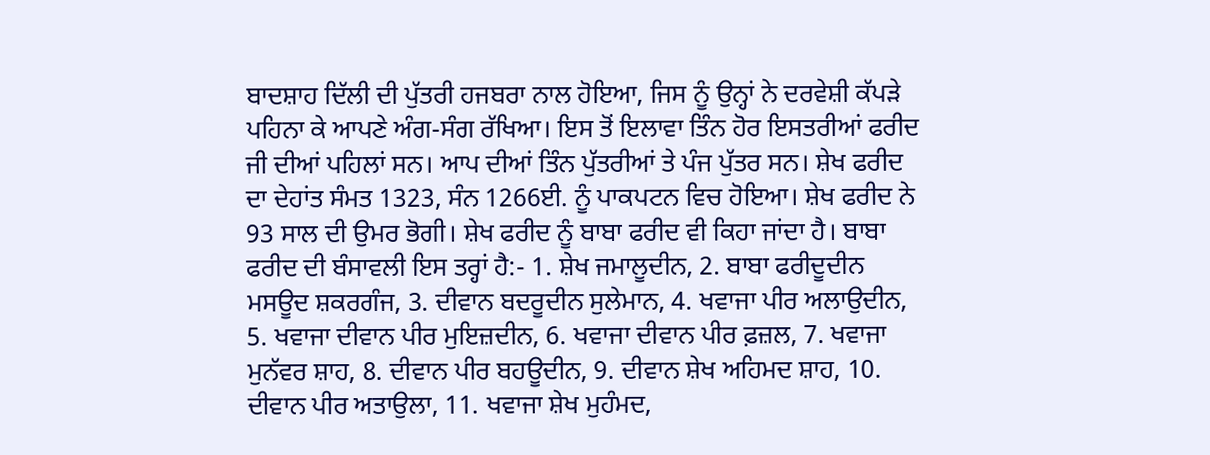ਬਾਦਸ਼ਾਹ ਦਿੱਲੀ ਦੀ ਪੁੱਤਰੀ ਹਜਬਰਾ ਨਾਲ ਹੋਇਆ, ਜਿਸ ਨੂੰ ਉਨ੍ਹਾਂ ਨੇ ਦਰਵੇਸ਼ੀ ਕੱਪੜੇ ਪਹਿਨਾ ਕੇ ਆਪਣੇ ਅੰਗ-ਸੰਗ ਰੱਖਿਆ। ਇਸ ਤੋਂ ਇਲਾਵਾ ਤਿੰਨ ਹੋਰ ਇਸਤਰੀਆਂ ਫਰੀਦ ਜੀ ਦੀਆਂ ਪਹਿਲਾਂ ਸਨ। ਆਪ ਦੀਆਂ ਤਿੰਨ ਪੁੱਤਰੀਆਂ ਤੇ ਪੰਜ ਪੁੱਤਰ ਸਨ। ਸ਼ੇਖ ਫਰੀਦ ਦਾ ਦੇਹਾਂਤ ਸੰਮਤ 1323, ਸੰਨ 1266ਈ. ਨੂੰ ਪਾਕਪਟਨ ਵਿਚ ਹੋਇਆ। ਸ਼ੇਖ ਫਰੀਦ ਨੇ 93 ਸਾਲ ਦੀ ਉਮਰ ਭੋਗੀ। ਸ਼ੇਖ ਫਰੀਦ ਨੂੰ ਬਾਬਾ ਫਰੀਦ ਵੀ ਕਿਹਾ ਜਾਂਦਾ ਹੈ। ਬਾਬਾ ਫਰੀਦ ਦੀ ਬੰਸਾਵਲੀ ਇਸ ਤਰ੍ਹਾਂ ਹੈ:- 1. ਸ਼ੇਖ ਜਮਾਲੂਦੀਨ, 2. ਬਾਬਾ ਫਰੀਦੂਦੀਨ ਮਸਊਦ ਸ਼ਕਰਗੰਜ, 3. ਦੀਵਾਨ ਬਦਰੂਦੀਨ ਸੁਲੇਮਾਨ, 4. ਖਵਾਜਾ ਪੀਰ ਅਲਾਉਦੀਨ, 5. ਖਵਾਜਾ ਦੀਵਾਨ ਪੀਰ ਮੁਇਜ਼ਦੀਨ, 6. ਖਵਾਜਾ ਦੀਵਾਨ ਪੀਰ ਫ਼ਜ਼ਲ, 7. ਖਵਾਜਾ ਮੁਨੱਵਰ ਸ਼ਾਹ, 8. ਦੀਵਾਨ ਪੀਰ ਬਹਊਦੀਨ, 9. ਦੀਵਾਨ ਸ਼ੇਖ ਅਹਿਮਦ ਸ਼ਾਹ, 10. ਦੀਵਾਨ ਪੀਰ ਅਤਾਉਲਾ, 11. ਖਵਾਜਾ ਸ਼ੇਖ ਮੁਹੰਮਦ,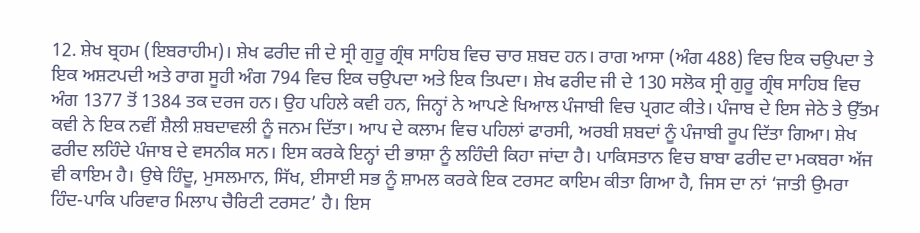12. ਸ਼ੇਖ ਬ੍ਰਹਮ (ਇਬਰਾਹੀਮ)। ਸ਼ੇਖ ਫਰੀਦ ਜੀ ਦੇ ਸ੍ਰੀ ਗੁਰੂ ਗ੍ਰੰਥ ਸਾਹਿਬ ਵਿਚ ਚਾਰ ਸ਼ਬਦ ਹਨ। ਰਾਗ ਆਸਾ (ਅੰਗ 488) ਵਿਚ ਇਕ ਚਉਪਦਾ ਤੇ ਇਕ ਅਸ਼ਟਪਦੀ ਅਤੇ ਰਾਗ ਸੂਹੀ ਅੰਗ 794 ਵਿਚ ਇਕ ਚਉਪਦਾ ਅਤੇ ਇਕ ਤਿਪਦਾ। ਸ਼ੇਖ ਫਰੀਦ ਜੀ ਦੇ 130 ਸਲੋਕ ਸ੍ਰੀ ਗੁਰੂ ਗ੍ਰੰਥ ਸਾਹਿਬ ਵਿਚ ਅੰਗ 1377 ਤੋਂ 1384 ਤਕ ਦਰਜ ਹਨ। ਉਹ ਪਹਿਲੇ ਕਵੀ ਹਨ, ਜਿਨ੍ਹਾਂ ਨੇ ਆਪਣੇ ਖਿਆਲ ਪੰਜਾਬੀ ਵਿਚ ਪ੍ਰਗਟ ਕੀਤੇ। ਪੰਜਾਬ ਦੇ ਇਸ ਜੇਠੇ ਤੇ ਉੱਤਮ ਕਵੀ ਨੇ ਇਕ ਨਵੀਂ ਸ਼ੈਲੀ ਸ਼ਬਦਾਵਲੀ ਨੂੰ ਜਨਮ ਦਿੱਤਾ। ਆਪ ਦੇ ਕਲਾਮ ਵਿਚ ਪਹਿਲਾਂ ਫਾਰਸੀ, ਅਰਬੀ ਸ਼ਬਦਾਂ ਨੂੰ ਪੰਜਾਬੀ ਰੂਪ ਦਿੱਤਾ ਗਿਆ। ਸ਼ੇਖ ਫਰੀਦ ਲਹਿੰਦੇ ਪੰਜਾਬ ਦੇ ਵਸਨੀਕ ਸਨ। ਇਸ ਕਰਕੇ ਇਨ੍ਹਾਂ ਦੀ ਭਾਸ਼ਾ ਨੂੰ ਲਹਿੰਦੀ ਕਿਹਾ ਜਾਂਦਾ ਹੈ। ਪਾਕਿਸਤਾਨ ਵਿਚ ਬਾਬਾ ਫਰੀਦ ਦਾ ਮਕਬਰਾ ਅੱਜ ਵੀ ਕਾਇਮ ਹੈ। ਉਥੇ ਹਿੰਦੂ, ਮੁਸਲਮਾਨ, ਸਿੱਖ, ਈਸਾਈ ਸਭ ਨੂੰ ਸ਼ਾਮਲ ਕਰਕੇ ਇਕ ਟਰਸਟ ਕਾਇਮ ਕੀਤਾ ਗਿਆ ਹੈ, ਜਿਸ ਦਾ ਨਾਂ ‘ਜਾਤੀ ਉਮਰਾ ਹਿੰਦ-ਪਾਕਿ ਪਰਿਵਾਰ ਮਿਲਾਪ ਚੈਰਿਟੀ ਟਰਸਟ’ ਹੈ। ਇਸ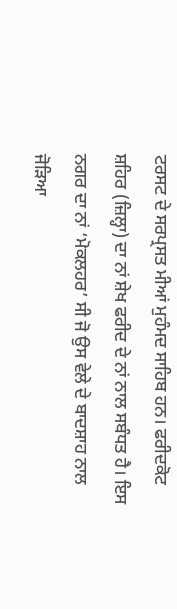ਟਰਸਟ ਦੇ ਸਰਪ੍ਰਸਤ ਮੀਆਂ ਮੁਹੰਮਦ ਸਾਹਿਬ ਹਨ। ਫਰੀਦਕੋਟ ਸ਼ਹਿਰ (ਜ਼ਿਲ੍ਹਾ) ਦਾ ਨਾਂ ਸ਼ੇਖ ਫਰੀਦ ਦੇ ਨਾਂ ਨਾਲ ਸਬੰਧਤ ਹੈ। ਇਸ ਨਗਰ ਦਾ ਨਾਂ ‘ਮੋਕਲਹਰ’ ਸੀ ਜੋ ਉਸ ਵੇਲੇ ਦੇ ਬਾਦਸ਼ਾਹ ਨਾਲ ਜੋੜਿਆ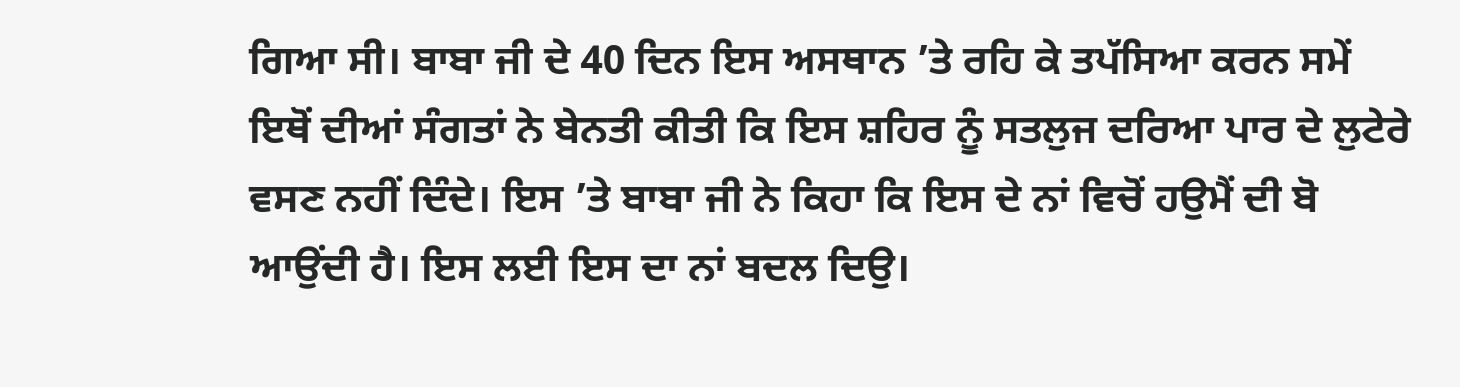ਗਿਆ ਸੀ। ਬਾਬਾ ਜੀ ਦੇ 40 ਦਿਨ ਇਸ ਅਸਥਾਨ ’ਤੇ ਰਹਿ ਕੇ ਤਪੱਸਿਆ ਕਰਨ ਸਮੇਂ ਇਥੋਂ ਦੀਆਂ ਸੰਗਤਾਂ ਨੇ ਬੇਨਤੀ ਕੀਤੀ ਕਿ ਇਸ ਸ਼ਹਿਰ ਨੂੰ ਸਤਲੁਜ ਦਰਿਆ ਪਾਰ ਦੇ ਲੁਟੇਰੇ ਵਸਣ ਨਹੀਂ ਦਿੰਦੇ। ਇਸ ’ਤੇ ਬਾਬਾ ਜੀ ਨੇ ਕਿਹਾ ਕਿ ਇਸ ਦੇ ਨਾਂ ਵਿਚੋਂ ਹਉਮੈਂ ਦੀ ਬੋ ਆਉਂਦੀ ਹੈ। ਇਸ ਲਈ ਇਸ ਦਾ ਨਾਂ ਬਦਲ ਦਿਉ।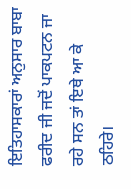ਇਤਿਹਾਸਕਾਰਾਂ ਅਨੁਸਾਰ ਬਾਬਾ ਫਰੀਦ ਜੀ ਜਦੋਂ ਪਾਕਪਟਨ ਜਾ ਰਹੇ ਸਨ ਤਾਂ ਇਥੇ ਆ ਕੇ ਠਹਿਰੇ।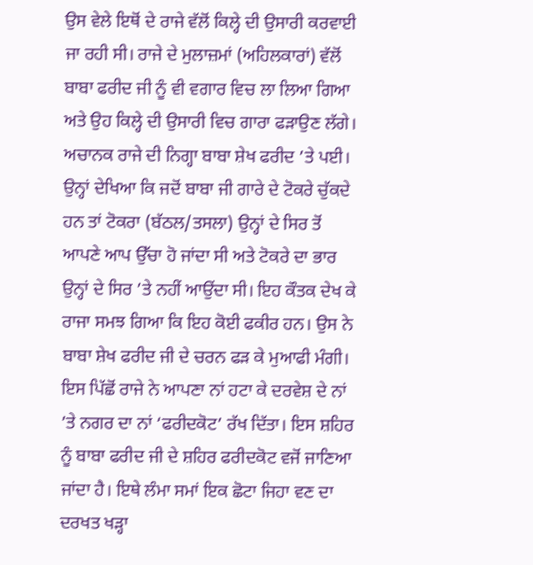ਉਸ ਵੇਲੇ ਇਥੋਂ ਦੇ ਰਾਜੇ ਵੱਲੋਂ ਕਿਲ੍ਹੇ ਦੀ ਉਸਾਰੀ ਕਰਵਾਈ ਜਾ ਰਹੀ ਸੀ। ਰਾਜੇ ਦੇ ਮੁਲਾਜ਼ਮਾਂ (ਅਹਿਲਕਾਰਾਂ) ਵੱਲੋਂ ਬਾਬਾ ਫਰੀਦ ਜੀ ਨੂੰ ਵੀ ਵਗਾਰ ਵਿਚ ਲਾ ਲਿਆ ਗਿਆ ਅਤੇ ਉਹ ਕਿਲ੍ਹੇ ਦੀ ਉਸਾਰੀ ਵਿਚ ਗਾਰਾ ਫੜਾਉਣ ਲੱਗੇ। ਅਚਾਨਕ ਰਾਜੇ ਦੀ ਨਿਗ੍ਹਾ ਬਾਬਾ ਸ਼ੇਖ ਫਰੀਦ ’ਤੇ ਪਈ। ਉਨ੍ਹਾਂ ਦੇਖਿਆ ਕਿ ਜਦੋਂ ਬਾਬਾ ਜੀ ਗਾਰੇ ਦੇ ਟੋਕਰੇ ਚੁੱਕਦੇ ਹਨ ਤਾਂ ਟੋਕਰਾ (ਬੱਠਲ/ਤਸਲਾ) ਉਨ੍ਹਾਂ ਦੇ ਸਿਰ ਤੋਂ ਆਪਣੇ ਆਪ ਉੱਚਾ ਹੋ ਜਾਂਦਾ ਸੀ ਅਤੇ ਟੋਕਰੇ ਦਾ ਭਾਰ ਉਨ੍ਹਾਂ ਦੇ ਸਿਰ ’ਤੇ ਨਹੀਂ ਆਉਂਦਾ ਸੀ। ਇਹ ਕੌਤਕ ਦੇਖ ਕੇ ਰਾਜਾ ਸਮਝ ਗਿਆ ਕਿ ਇਹ ਕੋਈ ਫਕੀਰ ਹਨ। ਉਸ ਨੇ ਬਾਬਾ ਸ਼ੇਖ ਫਰੀਦ ਜੀ ਦੇ ਚਰਨ ਫੜ ਕੇ ਮੁਆਫੀ ਮੰਗੀ। ਇਸ ਪਿੱਛੋਂ ਰਾਜੇ ਨੇ ਆਪਣਾ ਨਾਂ ਹਟਾ ਕੇ ਦਰਵੇਸ਼ ਦੇ ਨਾਂ ’ਤੇ ਨਗਰ ਦਾ ਨਾਂ ‘ਫਰੀਦਕੋਟ’ ਰੱਖ ਦਿੱਤਾ। ਇਸ ਸ਼ਹਿਰ ਨੂੰ ਬਾਬਾ ਫਰੀਦ ਜੀ ਦੇ ਸ਼ਹਿਰ ਫਰੀਦਕੋਟ ਵਜੋਂ ਜਾਣਿਆ ਜਾਂਦਾ ਹੈ। ਇਥੇ ਲੰਮਾ ਸਮਾਂ ਇਕ ਛੋਟਾ ਜਿਹਾ ਵਣ ਦਾ ਦਰਖਤ ਖੜ੍ਹਾ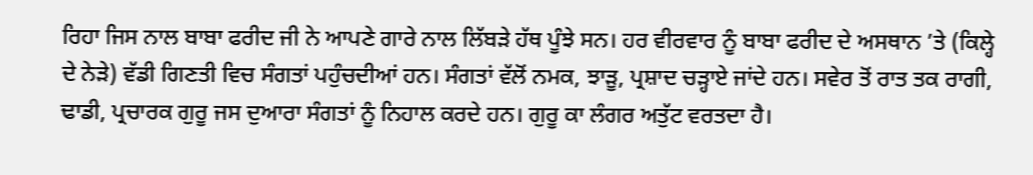ਰਿਹਾ ਜਿਸ ਨਾਲ ਬਾਬਾ ਫਰੀਦ ਜੀ ਨੇ ਆਪਣੇ ਗਾਰੇ ਨਾਲ ਲਿੱਬੜੇ ਹੱਥ ਪੂੰਝੇ ਸਨ। ਹਰ ਵੀਰਵਾਰ ਨੂੰ ਬਾਬਾ ਫਰੀਦ ਦੇ ਅਸਥਾਨ ’ਤੇ (ਕਿਲ੍ਹੇ ਦੇ ਨੇੜੇ) ਵੱਡੀ ਗਿਣਤੀ ਵਿਚ ਸੰਗਤਾਂ ਪਹੁੰਚਦੀਆਂ ਹਨ। ਸੰਗਤਾਂ ਵੱਲੋਂ ਨਮਕ, ਝਾੜੂ, ਪ੍ਰਸ਼ਾਦ ਚੜ੍ਹਾਏ ਜਾਂਦੇ ਹਨ। ਸਵੇਰ ਤੋਂ ਰਾਤ ਤਕ ਰਾਗੀ, ਢਾਡੀ, ਪ੍ਰਚਾਰਕ ਗੁਰੂ ਜਸ ਦੁਆਰਾ ਸੰਗਤਾਂ ਨੂੰ ਨਿਹਾਲ ਕਰਦੇ ਹਨ। ਗੁਰੂ ਕਾ ਲੰਗਰ ਅਤੁੱਟ ਵਰਤਦਾ ਹੈ।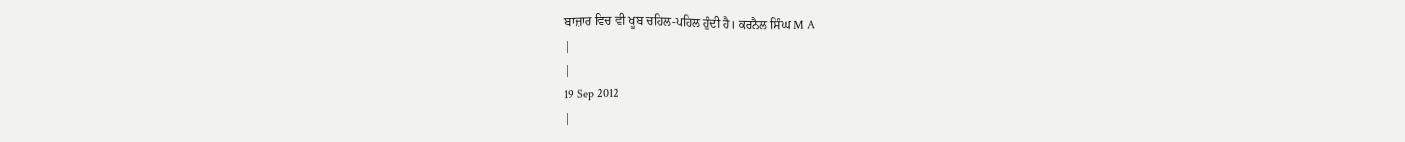ਬਾਜ਼ਾਰ ਵਿਚ ਵੀ ਖੂਬ ਚਹਿਲ-ਪਹਿਲ ਹੁੰਦੀ ਹੈ। ਕਰਨੈਲ ਸਿੰਘ M A
|
|
19 Sep 2012
|